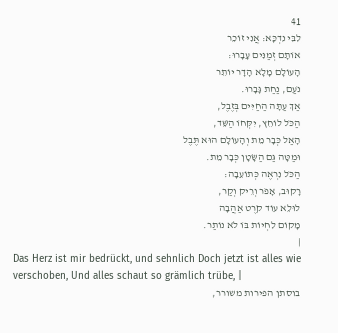41
לִבִּי נִדְכָּא: אֲנִי זוֹכֵר
אוֹתָם זְמַנִּים עָבָרוּ:
הָעוֹלָם מָלָא הָדָר יוֹתֵר
נֹעַם, נַחַת גָּבָרוּ.
אַךְ עַתָּה הַחַיִּים בְּזֶבֶל,
הַכֹּל לוֹחֵץ, יִקְּחוֹ הַשֵּׁד,
הָאַל כְּבָר מֵת וְהָעוֹלָם הוּא תֶּבֶל
וּמַטָּה גַּם הַשָּׂטָן כְּבָר מֵת.
הַכֹּל נִרְאֶה כְּתוֹעֵבָה:
רָקוּב, אָפֹר וְרֵיק וְקַר,
לוּלֵא עוֹד קֹרֶט אַהֲבָה
מָקוֹם לִחְיוֹת בּוֹ לֹא נוֹתַר.
|
Das Herz ist mir bedrückt, und sehnlich Doch jetzt ist alles wie verschoben, Und alles schaut so grämlich trübe, |
בוסתן הפירות משורר,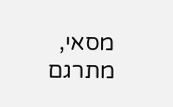מסאי, מתרגם